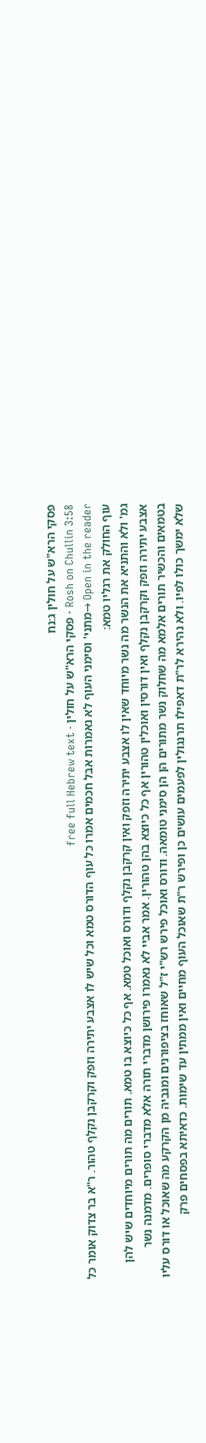פסקי הרא"ש על חולין ג:נח
Rosh on Chullin 3:58 · פסקי הרא"ש על חולין · free full Hebrew text
Open in the reader →מתני' וסימני העוף לא נאמרות אבל חכמים אמרו כל עוף הדורס טמא וכל שיש לו אצבע יתירה וזפק וקרקבן נקלף טהור. ר"א בר צדוק אומר כל עוף החולק את רגליו טמא:
גמ' ולא והתניא את הנשר מה נשר מיוחד שאין לו אצבע יתירה וזפק ואין קרקבן נקלף ודורס ואוכל טמא. אף כל כיוצא בו טמא. תורים מה תורים מיוחדים שיש להן אצבע יתירה וזפק וקרקבן נקלף ואין דורסין ואוכלין טהורין אף כל כיוצא בהן טהורין. אמר אביי לא נאמרו פירושן מדברי תורה אלא מדברי סופרים. מדמנה נשר בטמאים והכשיר תורים אלמא מה שחלוק נשר מתורים הן הן סימני טומאה. ודורס ואוכל פירש רש"י ז"ל שאוחז בציפורנים ומגביה מן הקרקע מה שאוכל או דורס עליו שלא ימשך כולו לפיו. ולא נהירא לר"ת דאפילו תרנגולין לפעמים עושים כן ופירש ר"ת שאוכל העוף מחיים ואין ממתין עד שימות. כדאיתא בפסחים פרק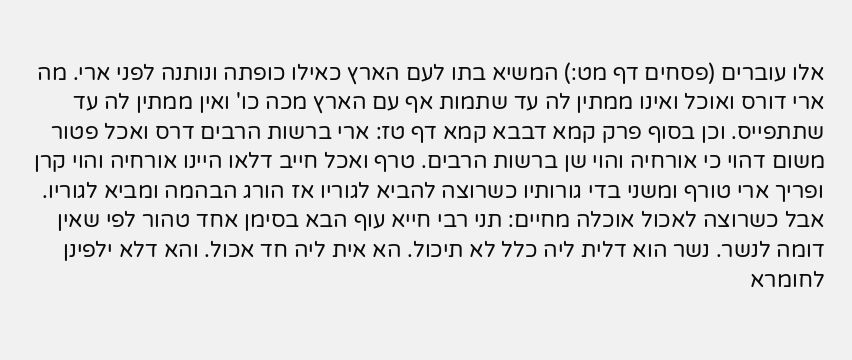אלו עוברים (פסחים דף מט:) המשיא בתו לעם הארץ כאילו כופתה ונותנה לפני ארי. מה ארי דורס ואוכל ואינו ממתין לה עד שתמות אף עם הארץ מכה כו' ואין ממתין לה עד שתתפייס. וכן בסוף פרק קמא דבבא קמא דף טז: ארי ברשות הרבים דרס ואכל פטור משום דהוי כי אורחיה והוי שן ברשות הרבים. טרף ואכל חייב דלאו היינו אורחיה והוי קרן ופריך ארי טורף ומשני בדי גורותיו כשרוצה להביא לגוריו אז הורג הבהמה ומביא לגוריו. אבל כשרוצה לאכול אוכלה מחיים: תני רבי חייא עוף הבא בסימן אחד טהור לפי שאין דומה לנשר. נשר הוא דלית ליה כלל לא תיכול. הא אית ליה חד אכול. והא דלא ילפינן לחומרא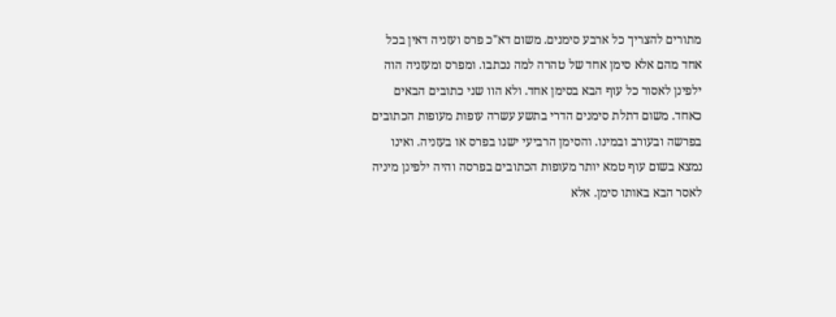מתורים להצריך כל ארבע סימנים. משום דא"כ פרס ועזניה דאין בכל אחד מהם אלא סימן אחד של טהרה למה נכתבו. ומפרס ומעזניה הוה ילפינן לאסור כל עוף הבא בסימן אחד. ולא הוו שני כתובים הבאים כאחד. משום דתלת סימנים הדרי בתשע עשרה עופות מעופות הכתובים בפרשה ובעורב ובמינו. והסימן הרביעי ישנו בפרס או בעזניה. ואינו נמצא בשום עוף טמא יותר מעופות הכתובים בפרסה והיה ילפינן מיניה לאסר הבא באותו סימן. אלא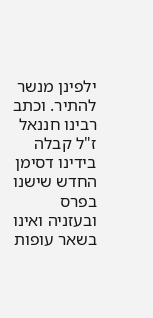ילפינן מנשר להתיר. וכתב רבינו חננאל ז"ל קבלה בידינו דסימן החדש שישנו בפרס ובעזניה ואינו בשאר עופות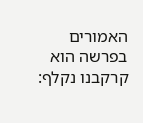האמורים בפרשה הוא קרקבנו נקלף: